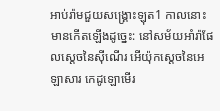អាប់រ៉ាមជួយសង្គ្រោះឡុត1 កាលនោះមានកើតឡើងដូច្នេះ: នៅសម័យអាំរ៉ាផែលស្ដេចនៃស៊ីណើរ អើយ៉ុកស្ដេចនៃអេឡាសារ កេដូឡោមើរ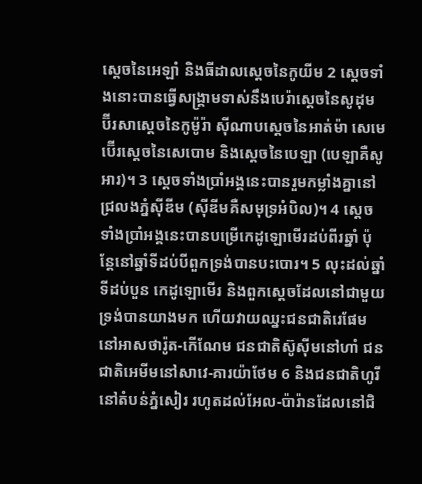ស្ដេចនៃអេឡាំ និងធីដាលស្ដេចនៃកូយីម 2 ស្ដេចទាំងនោះបានធ្វើសង្គ្រាមទាស់នឹងបេរ៉ាស្ដេចនៃសូដុម ប៊ីរសាស្ដេចនៃកូម៉ូរ៉ា ស៊ីណាបស្ដេចនៃអាត់ម៉ា សេមេប៊ើរស្ដេចនៃសេបោម និងស្ដេចនៃបេឡា (បេឡាគឺសូអារ)។ 3 ស្ដេចទាំងប្រាំអង្គនេះបានរួមកម្លាំងគ្នានៅជ្រលងភ្នំស៊ីឌីម (ស៊ីឌីមគឺសមុទ្រអំបិល)។ 4 ស្ដេចទាំងប្រាំអង្គនេះបានបម្រើកេដូឡោមើរដប់ពីរឆ្នាំ ប៉ុន្តែនៅឆ្នាំទីដប់បីពួកទ្រង់បានបះបោរ។ 5 លុះដល់ឆ្នាំទីដប់បួន កេដូឡោមើរ និងពួកស្ដេចដែលនៅជាមួយទ្រង់បានយាងមក ហើយវាយឈ្នះជនជាតិរេផែមនៅអាសថារ៉ូត-កើណែម ជនជាតិស៊ូស៊ីមនៅហាំ ជនជាតិអេមីមនៅសាវេ-គារយ៉ាថែម 6 និងជនជាតិហូរីនៅតំបន់ភ្នំសៀរ រហូតដល់អែល-ប៉ារ៉ានដែលនៅជិ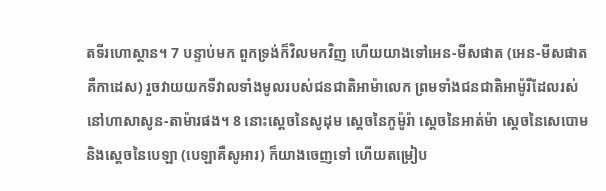តទីរហោស្ថាន។ 7 បន្ទាប់មក ពួកទ្រង់ក៏វិលមកវិញ ហើយយាងទៅអេន-មីសផាត (អេន-មីសផាតគឺកាដេស) រួចវាយយកទីវាលទាំងមូលរបស់ជនជាតិអាម៉ាលេក ព្រមទាំងជនជាតិអាម៉ូរីដែលរស់នៅហាសាសូន-តាម៉ារផង។ 8 នោះស្ដេចនៃសូដុម ស្ដេចនៃកូម៉ូរ៉ា ស្ដេចនៃអាត់ម៉ា ស្ដេចនៃសេបោម និងស្ដេចនៃបេឡា (បេឡាគឺសូអារ) ក៏យាងចេញទៅ ហើយតម្រៀប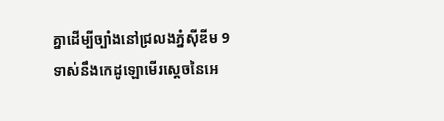គ្នាដើម្បីច្បាំងនៅជ្រលងភ្នំស៊ីឌីម 9 ទាស់នឹងកេដូឡោមើរស្ដេចនៃអេ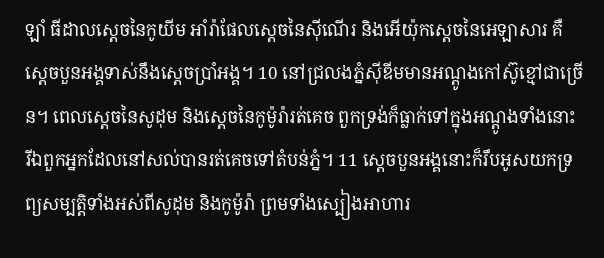ឡាំ ធីដាលស្ដេចនៃកូយីម អាំរ៉ាផែលស្ដេចនៃស៊ីណើរ និងអើយ៉ុកស្ដេចនៃអេឡាសារ គឺស្ដេចបួនអង្គទាស់នឹងស្ដេចប្រាំអង្គ។ 10 នៅជ្រលងភ្នំស៊ីឌីមមានអណ្ដូងកៅស៊ូខ្មៅជាច្រើន។ ពេលស្ដេចនៃសូដុម និងស្ដេចនៃកូម៉ូរ៉ារត់គេច ពួកទ្រង់ក៏ធ្លាក់ទៅក្នុងអណ្ដូងទាំងនោះ រីឯពួកអ្នកដែលនៅសល់បានរត់គេចទៅតំបន់ភ្នំ។ 11 ស្ដេចបួនអង្គនោះក៏រឹបអូសយកទ្រព្យសម្បត្តិទាំងអស់ពីសូដុម និងកូម៉ូរ៉ា ព្រមទាំងស្បៀងអាហារ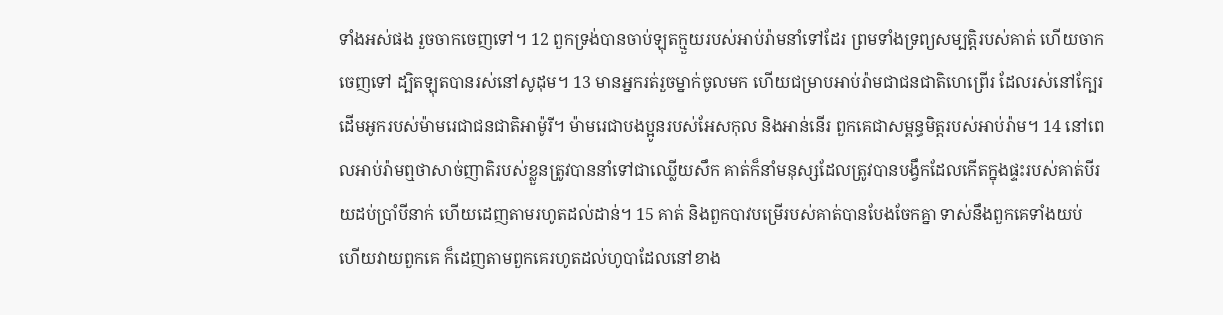ទាំងអស់ផង រួចចាកចេញទៅ។ 12 ពួកទ្រង់បានចាប់ឡុតក្មួយរបស់អាប់រ៉ាមនាំទៅដែរ ព្រមទាំងទ្រព្យសម្បត្តិរបស់គាត់ ហើយចាកចេញទៅ ដ្បិតឡុតបានរស់នៅសូដុម។ 13 មានអ្នករត់រួចម្នាក់ចូលមក ហើយជម្រាបអាប់រ៉ាមជាជនជាតិហេព្រើរ ដែលរស់នៅក្បែរដើមអូករបស់ម៉ាមរេជាជនជាតិអាម៉ូរី។ ម៉ាមរេជាបងប្អូនរបស់អែសកុល និងអាន់នើរ ពួកគេជាសម្ពន្ធមិត្តរបស់អាប់រ៉ាម។ 14 នៅពេលអាប់រ៉ាមឮថាសាច់ញាតិរបស់ខ្លួនត្រូវបាននាំទៅជាឈ្លើយសឹក គាត់ក៏នាំមនុស្សដែលត្រូវបានបង្វឹកដែលកើតក្នុងផ្ទះរបស់គាត់បីរយដប់ប្រាំបីនាក់ ហើយដេញតាមរហូតដល់ដាន់។ 15 គាត់ និងពួកបាវបម្រើរបស់គាត់បានបែងចែកគ្នា ទាស់នឹងពួកគេទាំងយប់ ហើយវាយពួកគេ ក៏ដេញតាមពួកគេរហូតដល់ហូបាដែលនៅខាង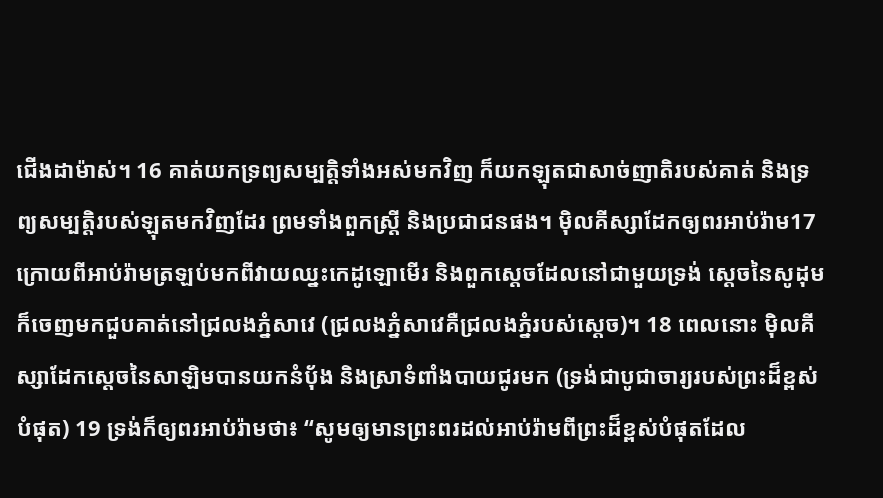ជើងដាម៉ាស់។ 16 គាត់យកទ្រព្យសម្បត្តិទាំងអស់មកវិញ ក៏យកឡុតជាសាច់ញាតិរបស់គាត់ និងទ្រព្យសម្បត្តិរបស់ឡុតមកវិញដែរ ព្រមទាំងពួកស្ត្រី និងប្រជាជនផង។ ម៉ិលគីស្សាដែកឲ្យពរអាប់រ៉ាម17 ក្រោយពីអាប់រ៉ាមត្រឡប់មកពីវាយឈ្នះកេដូឡោមើរ និងពួកស្ដេចដែលនៅជាមួយទ្រង់ ស្ដេចនៃសូដុមក៏ចេញមកជួបគាត់នៅជ្រលងភ្នំសាវេ (ជ្រលងភ្នំសាវេគឺជ្រលងភ្នំរបស់ស្ដេច)។ 18 ពេលនោះ ម៉ិលគីស្សាដែកស្ដេចនៃសាឡិមបានយកនំប៉័ង និងស្រាទំពាំងបាយជូរមក (ទ្រង់ជាបូជាចារ្យរបស់ព្រះដ៏ខ្ពស់បំផុត) 19 ទ្រង់ក៏ឲ្យពរអាប់រ៉ាមថា៖ “សូមឲ្យមានព្រះពរដល់អាប់រ៉ាមពីព្រះដ៏ខ្ពស់បំផុតដែល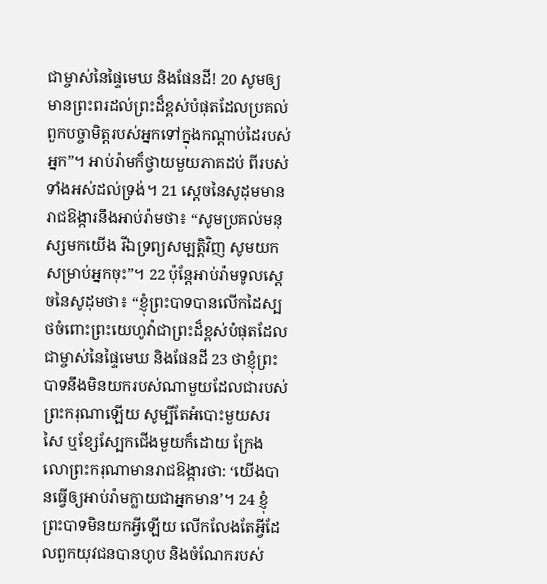ជាម្ចាស់នៃផ្ទៃមេឃ និងផែនដី! 20 សូមឲ្យមានព្រះពរដល់ព្រះដ៏ខ្ពស់បំផុតដែលប្រគល់ពួកបច្ចាមិត្តរបស់អ្នកទៅក្នុងកណ្ដាប់ដៃរបស់អ្នក”។ អាប់រ៉ាមក៏ថ្វាយមួយភាគដប់ ពីរបស់ទាំងអស់ដល់ទ្រង់។ 21 ស្ដេចនៃសូដុមមានរាជឱង្ការនឹងអាប់រ៉ាមថា៖ “សូមប្រគល់មនុស្សមកយើង រីឯទ្រព្យសម្បត្តិវិញ សូមយកសម្រាប់អ្នកចុះ”។ 22 ប៉ុន្តែអាប់រ៉ាមទូលស្ដេចនៃសូដុមថា៖ “ខ្ញុំព្រះបាទបានលើកដៃស្បថចំពោះព្រះយេហូវ៉ាជាព្រះដ៏ខ្ពស់បំផុតដែលជាម្ចាស់នៃផ្ទៃមេឃ និងផែនដី 23 ថាខ្ញុំព្រះបាទនឹងមិនយករបស់ណាមួយដែលជារបស់ព្រះករុណាឡើយ សូម្បីតែអំបោះមួយសរសៃ ឬខ្សែស្បែកជើងមួយក៏ដោយ ក្រែងលោព្រះករុណាមានរាជឱង្ការថា: ‘យើងបានធ្វើឲ្យអាប់រ៉ាមក្លាយជាអ្នកមាន’។ 24 ខ្ញុំព្រះបាទមិនយកអ្វីឡើយ លើកលែងតែអ្វីដែលពួកយុវជនបានហូប និងចំណែករបស់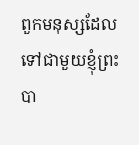ពួកមនុស្សដែលទៅជាមួយខ្ញុំព្រះបា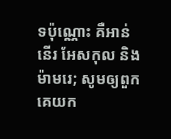ទប៉ុណ្ណោះ គឺអាន់នើរ អែសកុល និងម៉ាមរេ; សូមឲ្យពួកគេយក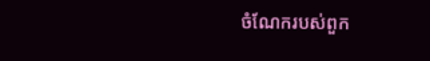ចំណែករបស់ពួក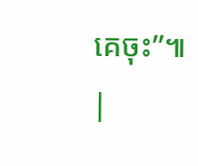គេចុះ”៕ |